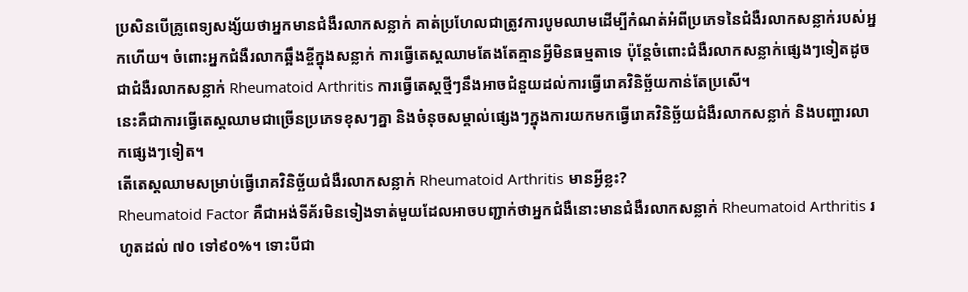ប្រសិនបើគ្រូពេទ្យសង្ស័យថាអ្នកមានជំងឺរលាកសន្លាក់ គាត់ប្រហែលជាត្រូវការបូមឈាមដើម្បីកំណត់អំពីប្រភេទនៃជំងឺរលាកសន្លាក់របស់អ្នកហើយ។ ចំពោះអ្នកជំងឺរលាកឆ្អឹងខ្ចីក្នុងសន្លាក់ ការធ្វើតេស្តឈាមតែងតែគ្មានអ្វីមិនធម្មតាទេ ប៉ុន្តែចំពោះជំងឺរលាកសន្លាក់ផ្សេងៗទៀតដូចជាជំងឺរលាកសន្លាក់ Rheumatoid Arthritis ការធ្វើតេស្តថ្មីៗនឹងអាចជំនួយដល់ការធ្វើរោគវិនិច្ឆ័យកាន់តែប្រសើ។
នេះគឺជាការធ្វើតេស្តឈាមជាច្រើនប្រភេទខុសៗគ្នា និងចំនុចសម្គាល់ផ្សេងៗក្នុងការយកមកធ្វើរោគវិនិច្ឆ័យជំងឺរលាកសន្លាក់ និងបញ្ហារលាកផ្សេងៗទៀត។
តើតេស្តឈាមសម្រាប់ធ្វើរោគវិនិច្ឆ័យជំងឺរលាកសន្លាក់ Rheumatoid Arthritis មានអ្វីខ្លះ?
Rheumatoid Factor គឺជាអង់ទីគ័រមិនទៀងទាត់មួយដែលអាចបញ្ជាក់ថាអ្នកជំងឺនោះមានជំងឺរលាកសន្លាក់ Rheumatoid Arthritis រហូតដល់ ៧០ ទៅ៩០%។ ទោះបីជា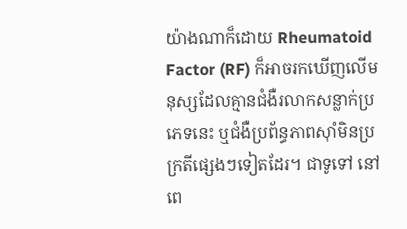យ៉ាងណាក៏ដោយ Rheumatoid Factor (RF) ក៏អាចរកឃើញលើមនុស្សដែលគ្មានជំងឺរលាកសន្លាក់ប្រភេទនេះ ឬជំងឺប្រព័ន្ធភាពស៊ាំមិនប្រក្រតីផ្សេងៗទៀតដែរ។ ជាទូទៅ នៅពេ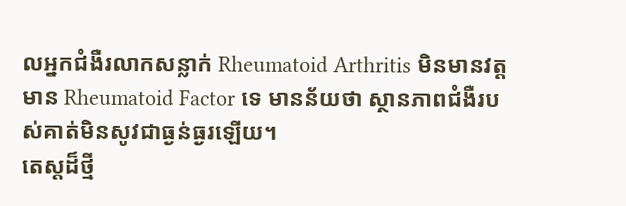លអ្នកជំងឺរលាកសន្លាក់ Rheumatoid Arthritis មិនមានវត្តមាន Rheumatoid Factor ទេ មានន័យថា ស្ថានភាពជំងឺរបស់គាត់មិនសូវជាធ្ងន់ធ្ងរឡើយ។
តេស្តដ៏ថ្មី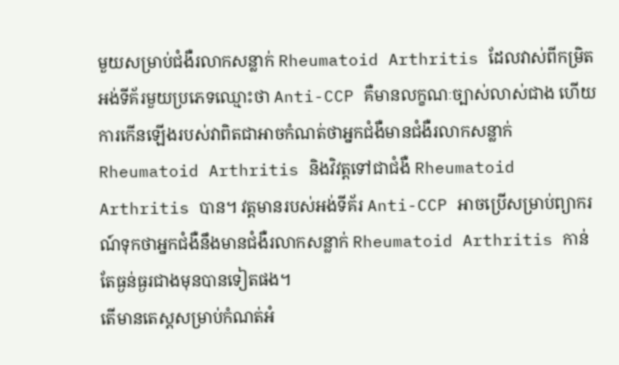មួយសម្រាប់ជំងឺរលាកសន្លាក់ Rheumatoid Arthritis ដែលវាស់ពីកម្រិតអង់ទីគ័រមួយប្រភេទឈ្មោះថា Anti-CCP គឺមានលក្ខណៈច្បាស់លាស់ជាង ហើយការកើនឡើងរបស់វាពិតជាអាចកំណត់ថាអ្នកជំងឺមានជំងឺរលាកសន្លាក់ Rheumatoid Arthritis និងវិវត្តទៅជាជំងឺ Rheumatoid Arthritis បាន។ វត្តមានរបស់អង់ទីគ័រ Anti-CCP អាចប្រើសម្រាប់ព្យាករណ៍ទុកថាអ្នកជំងឺនឹងមានជំងឺរលាកសន្លាក់ Rheumatoid Arthritis កាន់តែធ្ងន់ធ្ងរជាងមុនបានទៀតផង។
តើមានតេស្តសម្រាប់កំណត់អំ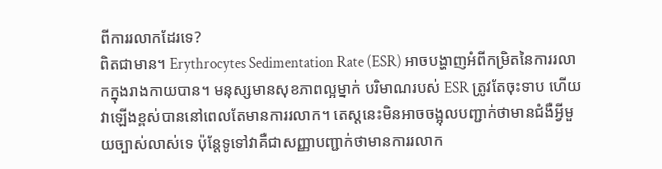ពីការរលាកដែរទេ?
ពិតជាមាន។ Erythrocytes Sedimentation Rate (ESR) អាចបង្ហាញអំពីកម្រិតនៃការរលាកក្នុងរាងកាយបាន។ មនុស្សមានសុខភាពល្អម្នាក់ បរិមាណរបស់ ESR ត្រូវតែចុះទាប ហើយវាឡើងខ្ពស់បាននៅពេលតែមានការរលាក។ តេស្តនេះមិនអាចចង្អុលបញ្ជាក់ថាមានជំងឺអ្វីមួយច្បាស់លាស់ទេ ប៉ុន្តែទូទៅវាគឺជាសញ្ញាបញ្ជាក់ថាមានការរលាក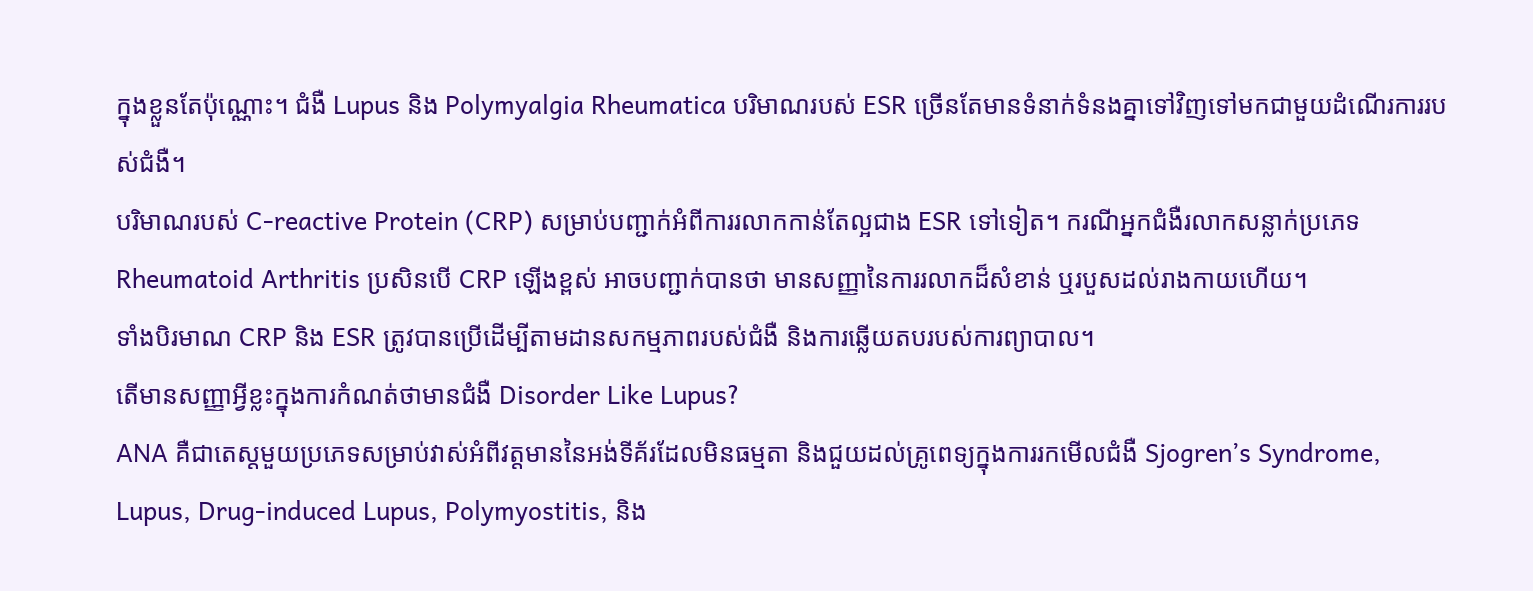ក្នុងខ្លួនតែប៉ុណ្ណោះ។ ជំងឺ Lupus និង Polymyalgia Rheumatica បរិមាណរបស់ ESR ច្រើនតែមានទំនាក់ទំនងគ្នាទៅវិញទៅមកជាមួយដំណើរការរបស់ជំងឺ។
បរិមាណរបស់ C-reactive Protein (CRP) សម្រាប់បញ្ជាក់អំពីការរលាកកាន់តែល្អជាង ESR ទៅទៀត។ ករណីអ្នកជំងឺរលាកសន្លាក់ប្រភេទ Rheumatoid Arthritis ប្រសិនបើ CRP ឡើងខ្ពស់ អាចបញ្ជាក់បានថា មានសញ្ញានៃការរលាកដ៏សំខាន់ ឬរបួសដល់រាងកាយហើយ។
ទាំងបិរមាណ CRP និង ESR ត្រូវបានប្រើដើម្បីតាមដានសកម្មភាពរបស់ជំងឺ និងការឆ្លើយតបរបស់ការព្យាបាល។
តើមានសញ្ញាអ្វីខ្លះក្នុងការកំណត់ថាមានជំងឺ Disorder Like Lupus?
ANA គឺជាតេស្តមួយប្រភេទសម្រាប់វាស់អំពីវត្តមាននៃអង់ទីគ័រដែលមិនធម្មតា និងជួយដល់គ្រូពេទ្យក្នុងការរកមើលជំងឺ Sjogren’s Syndrome, Lupus, Drug-induced Lupus, Polymyostitis, និង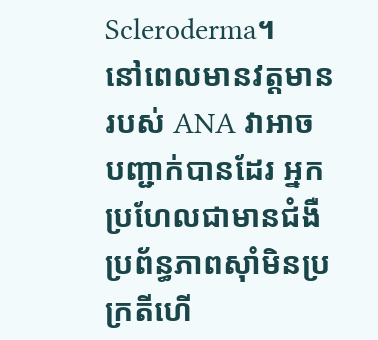Scleroderma។
នៅពេលមានវត្តមានរបស់ ANA វាអាចបញ្ជាក់បានដែរ អ្នកប្រហែលជាមានជំងឺ ប្រព័ន្ធភាពស៊ាំមិនប្រក្រតីហើ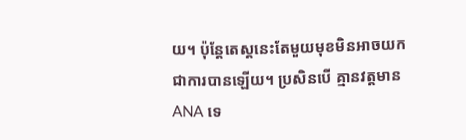យ។ ប៉ុន្តែតេស្តនេះតែមួយមុខមិនអាចយកជាការបានឡើយ។ ប្រសិនបើ គ្មានវត្តមាន ANA ទេ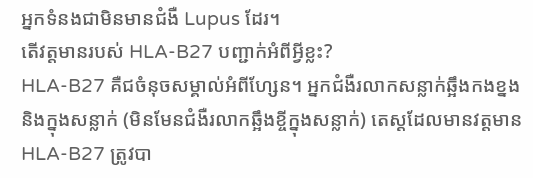អ្នកទំនងជាមិនមានជំងឺ Lupus ដែរ។
តើវត្តមានរបស់ HLA-B27 បញ្ជាក់អំពីអ្វីខ្លះ?
HLA-B27 គឺជចំនុចសម្គាល់អំពីហ្សែន។ អ្នកជំងឺរលាកសន្លាក់ឆ្អឹងកងខ្នង និងក្នុងសន្លាក់ (មិនមែនជំងឺរលាកឆ្អឹងខ្ចីក្នុងសន្លាក់) តេស្តដែលមានវត្តមាន HLA-B27 ត្រូវបា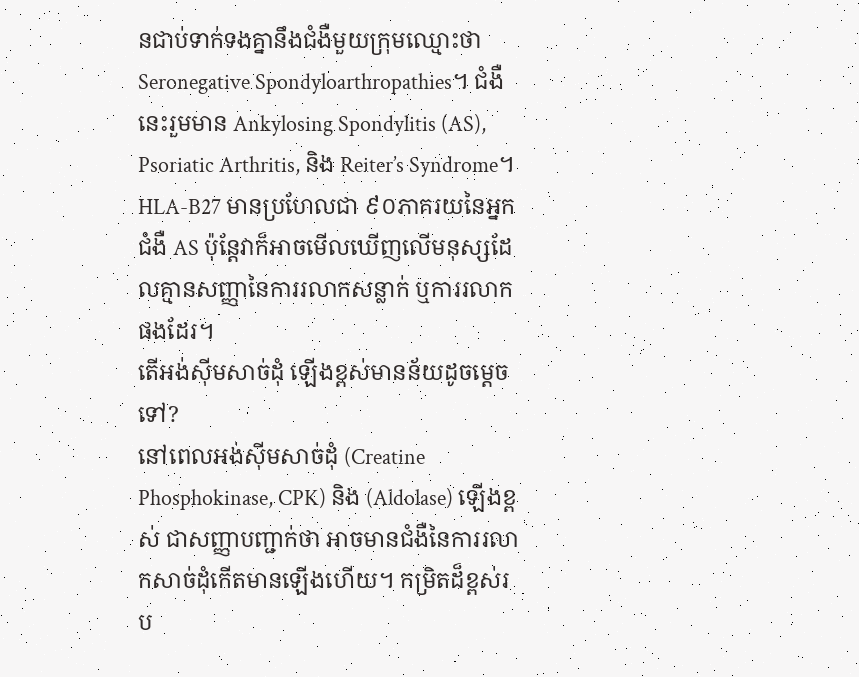នជាប់ទាក់ទងគ្នានឹងជំងឺមួយក្រុមឈ្មោះថា Seronegative Spondyloarthropathies។ ជំងឺនេះរួមមាន Ankylosing Spondylitis (AS), Psoriatic Arthritis, និង Reiter’s Syndrome។ HLA-B27 មានប្រហែលជា ៩០ភាគរយនៃអ្នកជំងឺ AS ប៉ុន្តែវាក៏អាចមើលឃើញលើមនុស្សដែលគ្មានសញ្ញានៃការរលាកសន្លាក់ ឬការរលាកផងដែរ។
តើអង់ស៊ីមសាច់ដុំ ឡើងខ្ពស់មានន័យដូចម្តេចទៅ?
នៅពេលអង់ស៊ីមសាច់ដុំ (Creatine Phosphokinase, CPK) និង (Aldolase) ឡើងខ្ពស់ ជាសញ្ញាបញ្ជាក់ថា អាចមានជំងឺនៃការរលាកសាច់ដុំកើតមានឡើងហើយ។ កម្រិតដ៏ខ្ពស់រប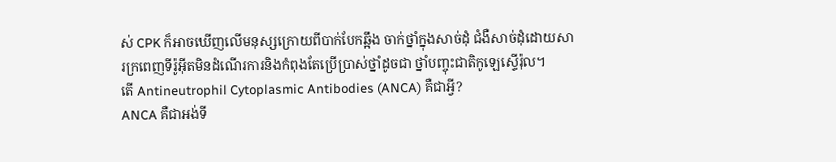ស់ CPK ក៏អាចឃើញលើមនុស្សក្រោយពីបាក់បែកឆ្អឹង ចាក់ថ្នាំក្នុងសាច់ដុំ ជំងឺសាច់ដុំដោយសារក្រពេញទីរ៉ូអ៊ីតមិនដំណើរការនិងកំពុងតែប្រើប្រាស់ថ្នាំដូចជា ថ្នាំបញ្ចុះជាតិកូឡេស្ទើរ៉ុល។
តើ Antineutrophil Cytoplasmic Antibodies (ANCA) គឺជាអ្វី?
ANCA គឺជាអង់ទី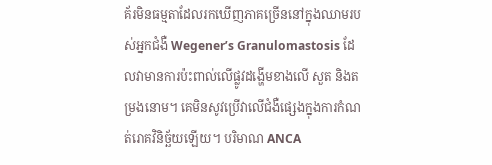គ័រមិនធម្មតាដែលរកឃើញភាគច្រើននៅក្នុងឈាមរបស់អ្នកជំងឺ Wegener’s Granulomastosis ដែលវាមានការប៉ះពាល់លើផ្លូវដង្ហើមខាងលើ សួត និងតម្រងនោម។ គេមិនសូវប្រើវាលើជំងឺផ្សេងក្នុងការកំណត់រោគវិនិច្ឆ័យឡើយ។ បរិមាណ ANCA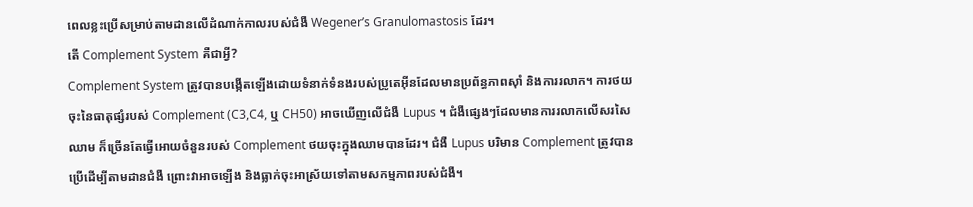ពេលខ្លះប្រើសម្រាប់តាមដានលើដំណាក់កាលរបស់ជំងឺ Wegener’s Granulomastosis ដែរ។
តើ Complement System គឺជាអ្វី?
Complement System ត្រូវបានបង្កើតឡើងដោយទំនាក់ទំនងរបស់ប្រូតេអ៊ីនដែលមានប្រព័ន្ធភាពស៊ាំ និងការរលាក។ ការថយចុះនៃធាតុផ្សំរបស់ Complement (C3,C4, ឬ CH50) អាចឃើញលើជំងឺ Lupus ។ ជំងឺផ្សេងៗដែលមានការរលាកលើសរសៃឈាម ក៏ច្រើនតែធ្វើអោយចំនួនរបស់ Complement ថយចុះក្នុងឈាមបានដែរ។ ជំងឺ Lupus បរិមាន Complement ត្រូវបានប្រើដើម្បីតាមដានជំងឺ ព្រោះវាអាចឡើង និងធ្លាក់ចុះអាស្រ័យទៅតាមសកម្មភាពរបស់ជំងឺ។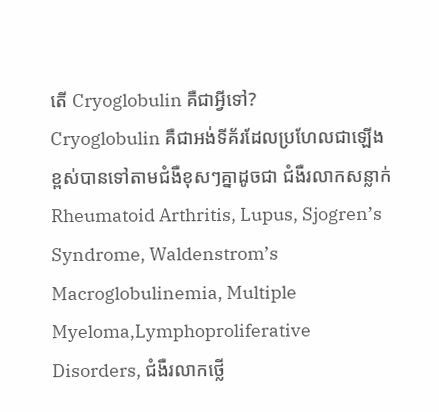តើ Cryoglobulin គឺជាអ្វីទៅ?
Cryoglobulin គឺជាអង់ទីគ័រដែលប្រហែលជាឡើងខ្ពស់បានទៅតាមជំងឺខុសៗគ្នាដូចជា ជំងឺរលាកសន្លាក់ Rheumatoid Arthritis, Lupus, Sjogren’s Syndrome, Waldenstrom’s Macroglobulinemia, Multiple Myeloma,Lymphoproliferative Disorders, ជំងឺរលាកថ្លើ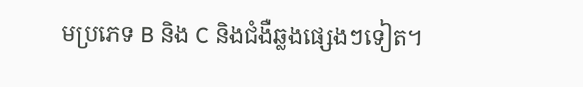មប្រភេទ B និង C និងជំងឺឆ្លងផ្សេងៗទៀត។